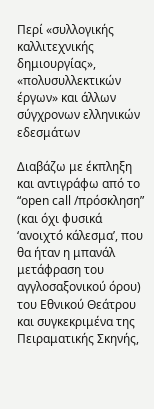Περί «συλλογικής καλλιτεχνικής δημιουργίας», «πολυσυλλεκτικών έργων» και άλλων σύγχρονων ελληνικών εδεσμάτων

Διαβάζω με έκπληξη και αντιγράφω από το “open call /πρόσκληση” (και όχι φυσικά ‘ανοιχτό κάλεσμα’, που θα ήταν η μπανάλ μετάφραση του αγγλοσαξονικού όρου) του Εθνικού Θεάτρου και συγκεκριμένα της Πειραματικής Σκηνής,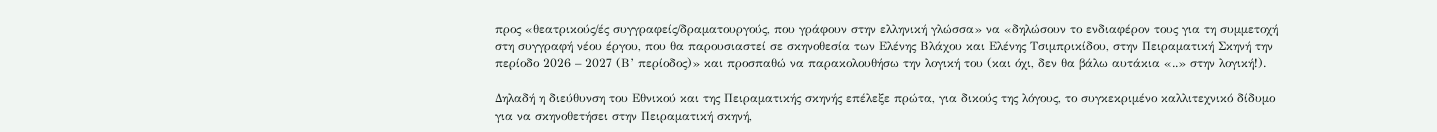προς «θεατρικούς/ές συγγραφείς/δραματουργούς, που γράφουν στην ελληνική γλώσσα» να «δηλώσουν το ενδιαφέρον τους για τη συμμετοχή στη συγγραφή νέου έργου, που θα παρουσιαστεί σε σκηνοθεσία των Ελένης Βλάχου και Ελένης Τσιμπρικίδου, στην Πειραματική Σκηνή την περίοδο 2026 – 2027 (Β’ περίοδος)» και προσπαθώ να παρακολουθήσω την λογική του (και όχι, δεν θα βάλω αυτάκια «..» στην λογική!).

Δηλαδή η διεύθυνση του Εθνικού και της Πειραματικής σκηνής επέλεξε πρώτα, για δικούς της λόγους, το συγκεκριμένο καλλιτεχνικό δίδυμο για να σκηνοθετήσει στην Πειραματική σκηνή,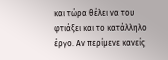και τώρα θέλει να του φτιάξει και το κατάλληλο έργο. Αν περίμενε κανείς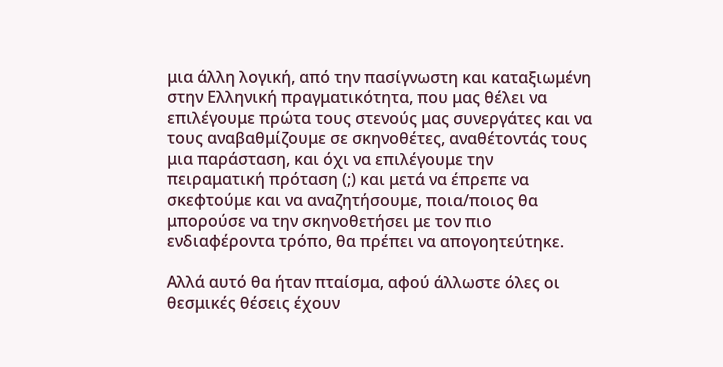μια άλλη λογική, από την πασίγνωστη και καταξιωμένη στην Ελληνική πραγματικότητα, που μας θέλει να επιλέγουμε πρώτα τους στενούς μας συνεργάτες και να τους αναβαθμίζουμε σε σκηνοθέτες, αναθέτοντάς τους μια παράσταση, και όχι να επιλέγουμε την πειραματική πρόταση (;) και μετά να έπρεπε να σκεφτούμε και να αναζητήσουμε, ποια/ποιος θα μπορούσε να την σκηνοθετήσει με τον πιο ενδιαφέροντα τρόπο, θα πρέπει να απογοητεύτηκε.

Αλλά αυτό θα ήταν πταίσμα, αφού άλλωστε όλες οι θεσμικές θέσεις έχουν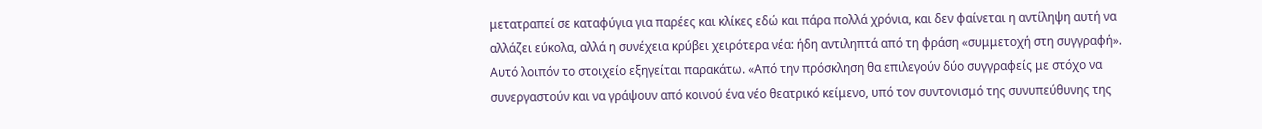μετατραπεί σε καταφύγια για παρέες και κλίκες εδώ και πάρα πολλά χρόνια, και δεν φαίνεται η αντίληψη αυτή να αλλάζει εύκολα, αλλά η συνέχεια κρύβει χειρότερα νέα: ήδη αντιληπτά από τη φράση «συμμετοχή στη συγγραφή». Αυτό λοιπόν το στοιχείο εξηγείται παρακάτω. «Από την πρόσκληση θα επιλεγούν δύο συγγραφείς με στόχο να συνεργαστούν και να γράψουν από κοινού ένα νέο θεατρικό κείμενο, υπό τον συντονισμό της συνυπεύθυνης της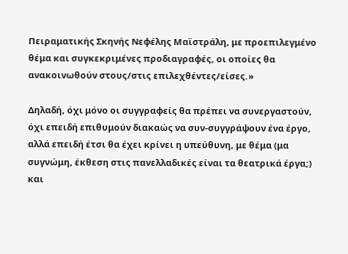Πειραματικής Σκηνής Νεφέλης Μαϊστράλη, με προεπιλεγμένο θέμα και συγκεκριμένες προδιαγραφές, οι οποίες θα ανακοινωθούν στους/στις επιλεχθέντες/είσες.»

Δηλαδή, όχι μόνο οι συγγραφείς θα πρέπει να συνεργαστούν, όχι επειδή επιθυμούν διακαώς να συν-συγγράψουν ένα έργο, αλλά επειδή έτσι θα έχει κρίνει η υπεύθυνη, με θέμα (μα συγνώμη, έκθεση στις πανελλαδικές είναι τα θεατρικά έργα;) και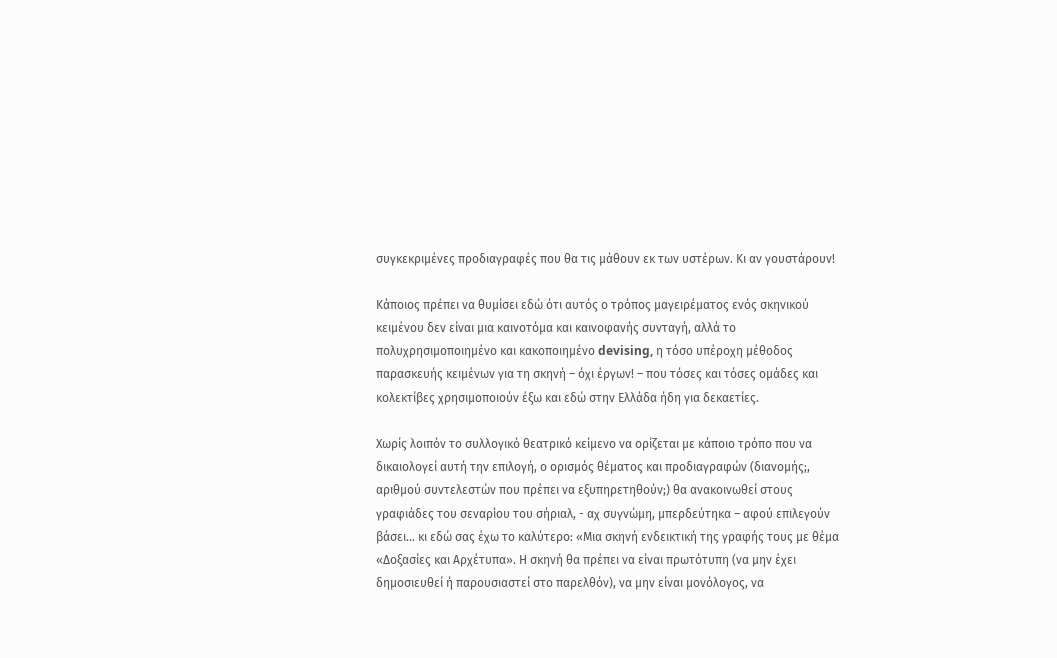συγκεκριμένες προδιαγραφές που θα τις μάθουν εκ των υστέρων. Κι αν γουστάρουν!

Κάποιος πρέπει να θυμίσει εδώ ότι αυτός ο τρόπος μαγειρέματος ενός σκηνικού κειμένου δεν είναι μια καινοτόμα και καινοφανής συνταγή, αλλά το πολυχρησιμοποιημένο και κακοποιημένο devising, η τόσο υπέροχη μέθοδος παρασκευής κειμένων για τη σκηνή – όχι έργων! – που τόσες και τόσες ομάδες και κολεκτίβες χρησιμοποιούν έξω και εδώ στην Ελλάδα ήδη για δεκαετίες.

Χωρίς λοιπόν το συλλογικό θεατρικό κείμενο να ορίζεται με κάποιο τρόπο που να δικαιολογεί αυτή την επιλογή, ο ορισμός θέματος και προδιαγραφών (διανομής;, αριθμού συντελεστών που πρέπει να εξυπηρετηθούν;) θα ανακοινωθεί στους γραφιάδες του σεναρίου του σήριαλ, - αχ συγνώμη, μπερδεύτηκα – αφού επιλεγούν βάσει… κι εδώ σας έχω το καλύτερο: «Μια σκηνή ενδεικτική της γραφής τους με θέμα «Δοξασίες και Αρχέτυπα». Η σκηνή θα πρέπει να είναι πρωτότυπη (να μην έχει δημοσιευθεί ή παρουσιαστεί στο παρελθόν), να μην είναι μονόλογος, να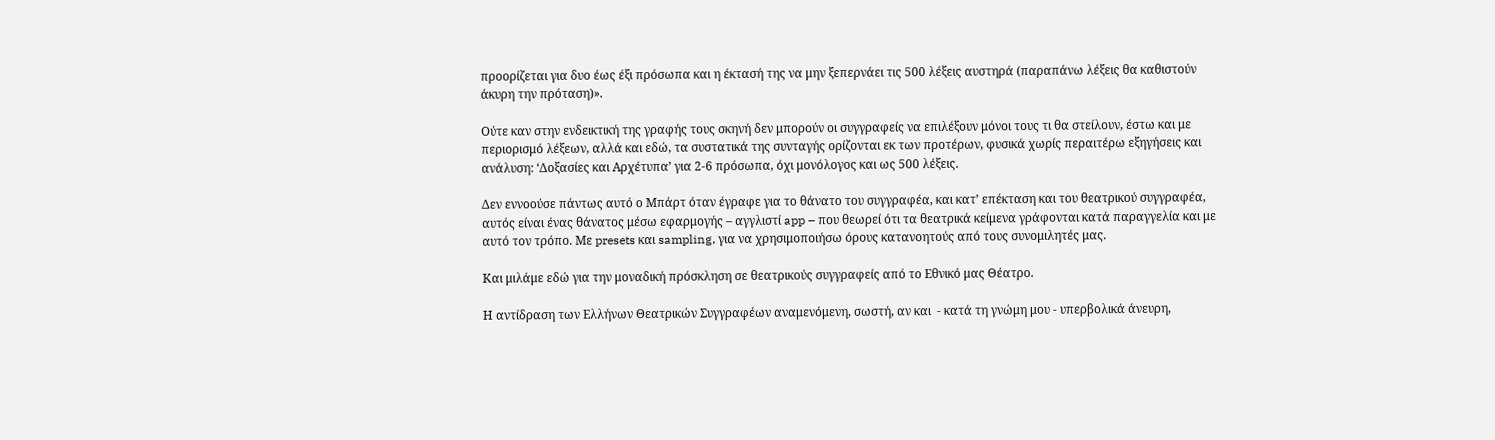προορίζεται για δυο έως έξι πρόσωπα και η έκτασή της να μην ξεπερνάει τις 500 λέξεις αυστηρά (παραπάνω λέξεις θα καθιστούν άκυρη την πρόταση)».

Ούτε καν στην ενδεικτική της γραφής τους σκηνή δεν μπορούν οι συγγραφείς να επιλέξουν μόνοι τους τι θα στείλουν, έστω και με περιορισμό λέξεων, αλλά και εδώ, τα συστατικά της συνταγής ορίζονται εκ των προτέρων, φυσικά χωρίς περαιτέρω εξηγήσεις και ανάλυση: ‘Δοξασίες και Αρχέτυπα’ για 2-6 πρόσωπα, όχι μονόλογος και ως 500 λέξεις.

Δεν εννοούσε πάντως αυτό ο Μπάρτ όταν έγραφε για το θάνατο του συγγραφέα, και κατ’ επέκταση και του θεατρικού συγγραφέα, αυτός είναι ένας θάνατος μέσω εφαρμογής – αγγλιστί app – που θεωρεί ότι τα θεατρικά κείμενα γράφονται κατά παραγγελία και με αυτό τον τρόπο. Με presets και sampling, για να χρησιμοποιήσω όρους κατανοητούς από τους συνομιλητές μας.

Και μιλάμε εδώ για την μοναδική πρόσκληση σε θεατρικούς συγγραφείς από το Εθνικό μας Θέατρο.

Η αντίδραση των Ελλήνων Θεατρικών Συγγραφέων αναμενόμενη, σωστή, αν και  - κατά τη γνώμη μου - υπερβολικά άνευρη,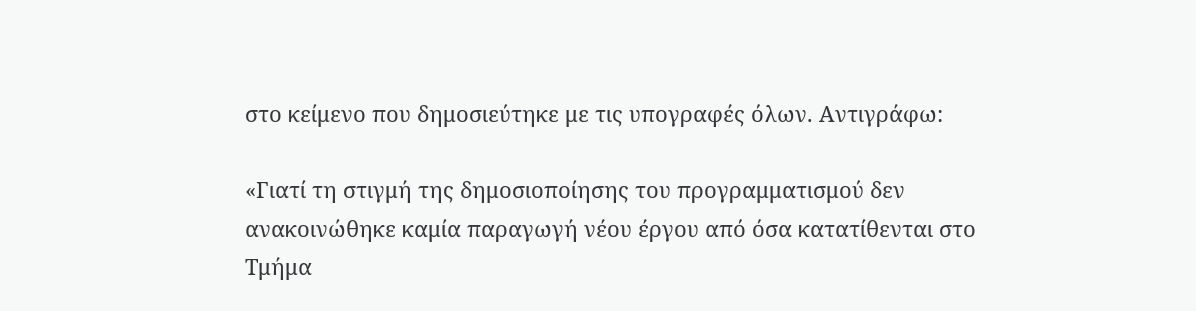στο κείμενο που δημοσιεύτηκε με τις υπογραφές όλων. Αντιγράφω:

«Γιατί τη στιγμή της δημοσιοποίησης του προγραμματισμού δεν ανακοινώθηκε καμία παραγωγή νέου έργου από όσα κατατίθενται στο Τμήμα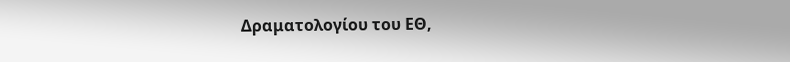Δραματολογίου του ΕΘ,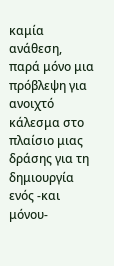καμία ανάθεση, παρά μόνο μια πρόβλεψη για ανοιχτό κάλεσμα στο πλαίσιο μιας δράσης για τη δημιουργία ενός -και μόνου-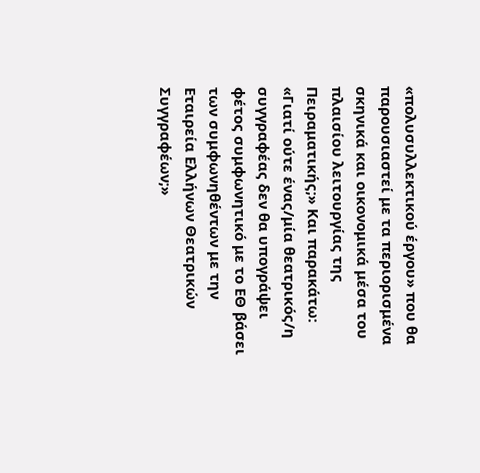«πολυσυλλεκτικού έργου» που θα παρουσιαστεί με τα περιορισμένα σκηνικά και οικονομικά μέσα του πλαισίου λειτουργίας της Πειραματικής;» Και παρακάτω: «Γιατί ούτε ένας/μία θεατρικός/η συγγραφέας δεν θα υπογράψει φέτος συμφωνητικό με το ΕΘ βάσει των συμφωνηθέντων με την Εταιρεία Ελλήνων Θεατρικών Συγγραφέων;»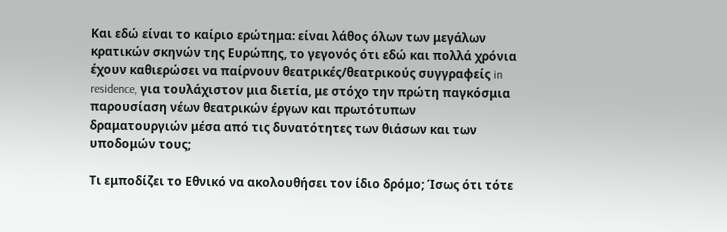Και εδώ είναι το καίριο ερώτημα: είναι λάθος όλων των μεγάλων κρατικών σκηνών της Ευρώπης, το γεγονός ότι εδώ και πολλά χρόνια έχουν καθιερώσει να παίρνουν θεατρικές/θεατρικούς συγγραφείς in residence, για τουλάχιστον μια διετία, με στόχο την πρώτη παγκόσμια παρουσίαση νέων θεατρικών έργων και πρωτότυπων δραματουργιών μέσα από τις δυνατότητες των θιάσων και των υποδομών τους;

Τι εμποδίζει το Εθνικό να ακολουθήσει τον ίδιο δρόμο; Ίσως ότι τότε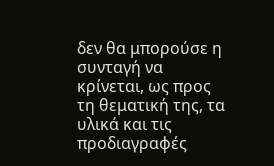δεν θα μπορούσε η συνταγή να κρίνεται, ως προς τη θεματική της, τα υλικά και τις προδιαγραφές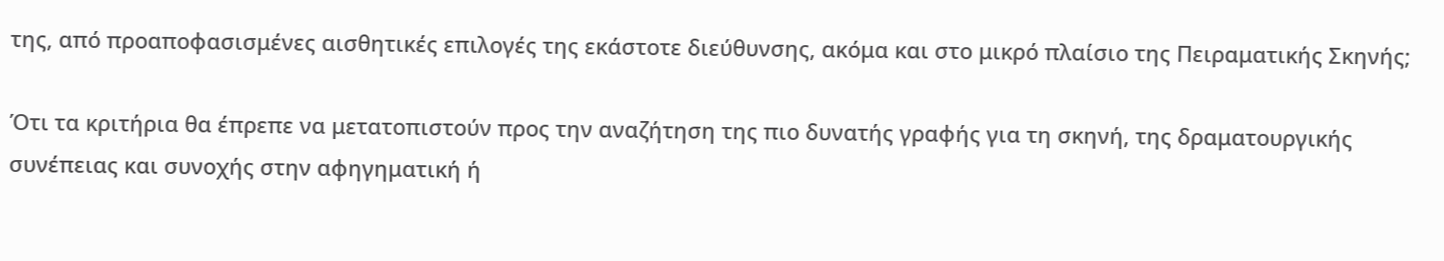της, από προαποφασισμένες αισθητικές επιλογές της εκάστοτε διεύθυνσης, ακόμα και στο μικρό πλαίσιο της Πειραματικής Σκηνής;

Ότι τα κριτήρια θα έπρεπε να μετατοπιστούν προς την αναζήτηση της πιο δυνατής γραφής για τη σκηνή, της δραματουργικής συνέπειας και συνοχής στην αφηγηματική ή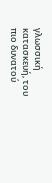γλωσσική κατασκευή, του πιο δυνατού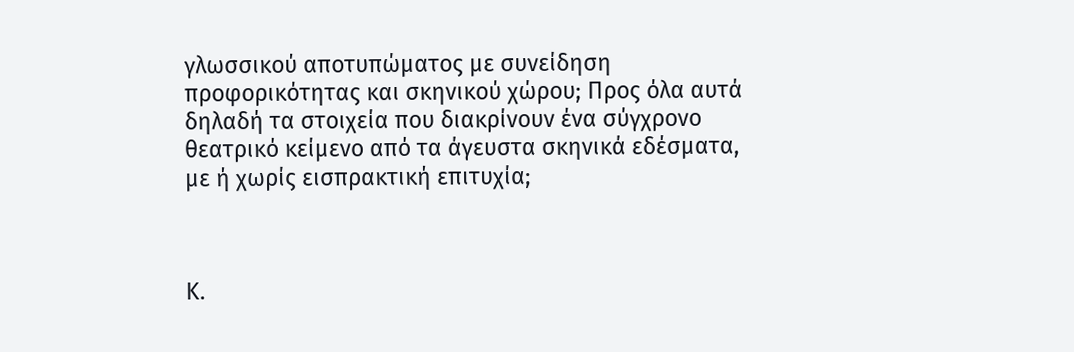γλωσσικού αποτυπώματος με συνείδηση προφορικότητας και σκηνικού χώρου; Προς όλα αυτά δηλαδή τα στοιχεία που διακρίνουν ένα σύγχρονο θεατρικό κείμενο από τα άγευστα σκηνικά εδέσματα, με ή χωρίς εισπρακτική επιτυχία;



Κ.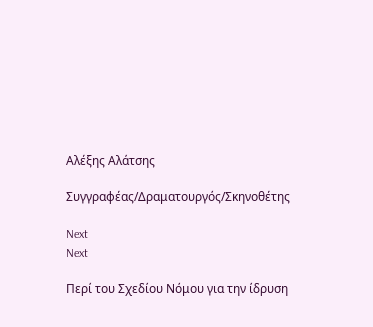Αλέξης Αλάτσης

Συγγραφέας/Δραματουργός/Σκηνοθέτης

Next
Next

Περί του Σχεδίου Νόμου για την ίδρυση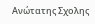Ανώτατης Σχολης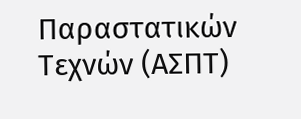Παραστατικών Τεχνών (ΑΣΠΤ)